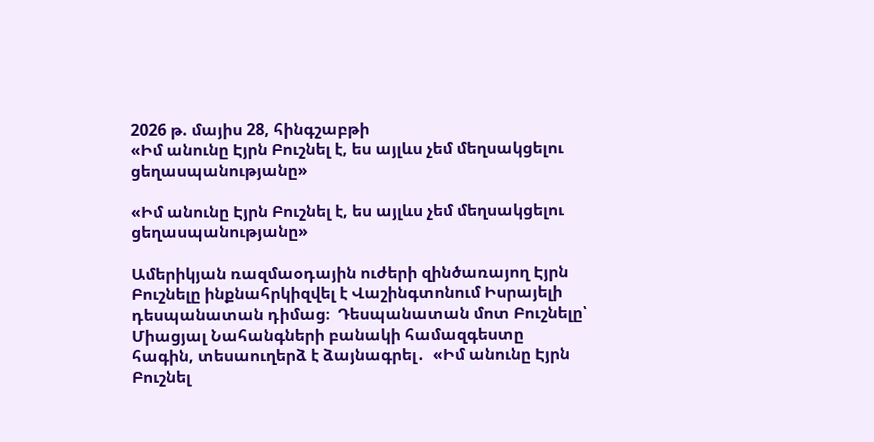2026 թ. մայիս 28, հինգշաբթի
«Իմ անունը Էյրն Բուշնել է, ես այլևս չեմ մեղսակցելու ցեղասպանությանը»

«Իմ անունը Էյրն Բուշնել է, ես այլևս չեմ մեղսակցելու ցեղասպանությանը»

Ամերիկյան ռազմաօդային ուժերի զինծառայող Էյրն Բուշնելը ինքնահրկիզվել է Վաշինգտոնում Իսրայելի դեսպանատան դիմաց։  Դեսպանատան մոտ Բուշնելը՝ Միացյալ Նահանգների բանակի համազգեստը հագին, տեսաուղերձ է ձայնագրել․  «Իմ անունը Էյրն Բուշնել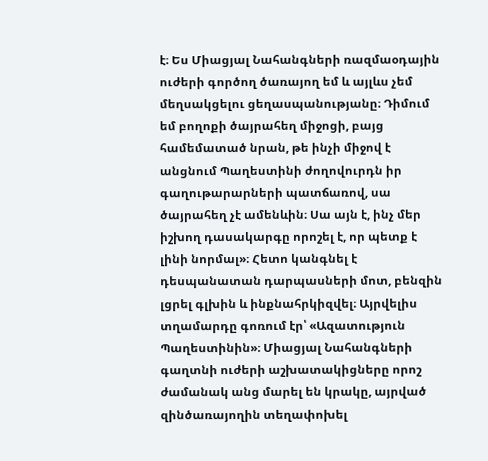է։ Ես Միացյալ Նահանգների ռազմաօդային ուժերի գործող ծառայող եմ և այլևս չեմ մեղսակցելու ցեղասպանությանը։ Դիմում եմ բողոքի ծայրահեղ միջոցի, բայց համեմատած նրան, թե ինչի միջով է անցնում Պաղեստինի ժողովուրդն իր գաղութարարների պատճառով, սա ծայրահեղ չէ ամենևին։ Սա այն է, ինչ մեր իշխող դասակարգը որոշել է, որ պետք է լինի նորմալ»։ Հետո կանգնել է դեսպանատան դարպասների մոտ, բենզին լցրել գլխին և ինքնահրկիզվել։ Այրվելիս տղամարդը գոռում էր՝ «Ազատություն Պաղեստինին»։ Միացյալ Նահանգների գաղտնի ուժերի աշխատակիցները որոշ ժամանակ անց մարել են կրակը, այրված զինծառայողին տեղափոխել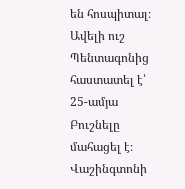են հոսպիտալ։ Ավելի ուշ Պենտագոնից հաստատել է՝ 25-ամյա Բուշնելը մահացել է։ Վաշինգտոնի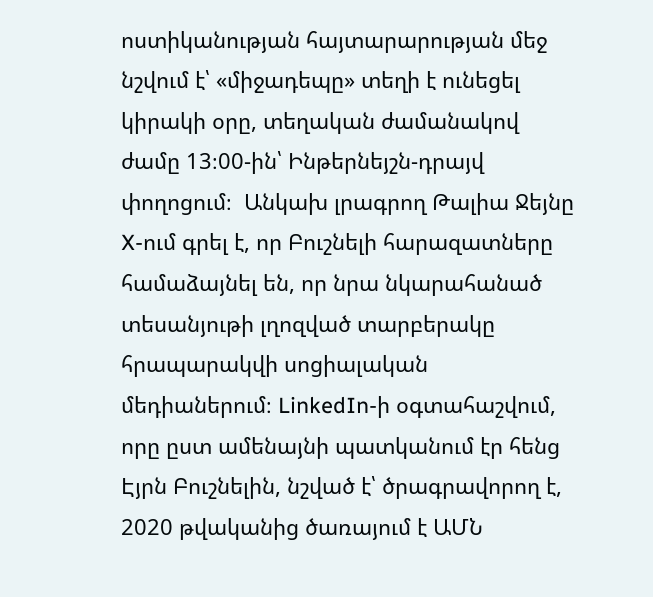ոստիկանության հայտարարության մեջ նշվում է՝ «միջադեպը» տեղի է ունեցել կիրակի օրը, տեղական ժամանակով ժամը 13։00-ին՝ Ինթերնեյշն-դրայվ փողոցում։  Անկախ լրագրող Թալիա Ջեյնը X-ում գրել է, որ Բուշնելի հարազատները համաձայնել են, որ նրա նկարահանած տեսանյութի լղոզված տարբերակը հրապարակվի սոցիալական մեդիաներում։ LinkedIn-ի օգտահաշվում, որը ըստ ամենայնի պատկանում էր հենց Էյրն Բուշնելին, նշված է՝ ծրագրավորող է, 2020 թվականից ծառայում է ԱՄՆ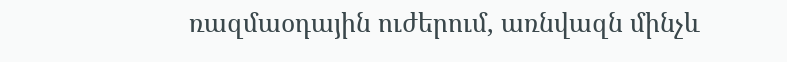ռազմաօդային ուժերում, առնվազն մինչև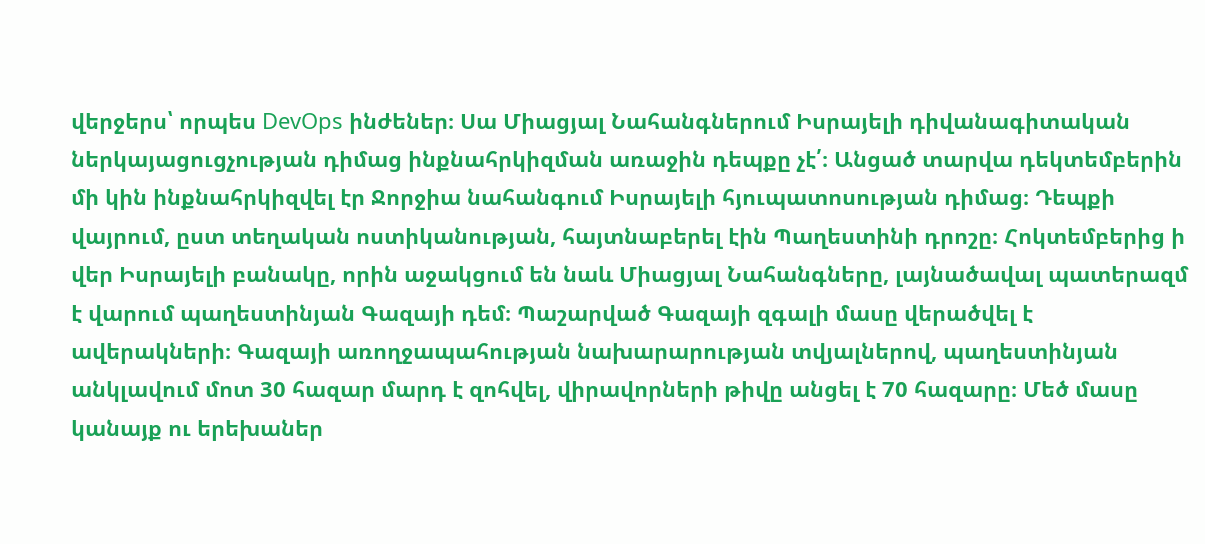վերջերս՝ որպես DevOps ինժեներ։ Սա Միացյալ Նահանգներում Իսրայելի դիվանագիտական ներկայացուցչության դիմաց ինքնահրկիզման առաջին դեպքը չէ՛։ Անցած տարվա դեկտեմբերին մի կին ինքնահրկիզվել էր Ջորջիա նահանգում Իսրայելի հյուպատոսության դիմաց։ Դեպքի վայրում, ըստ տեղական ոստիկանության, հայտնաբերել էին Պաղեստինի դրոշը։ Հոկտեմբերից ի վեր Իսրայելի բանակը, որին աջակցում են նաև Միացյալ Նահանգները, լայնածավալ պատերազմ է վարում պաղեստինյան Գազայի դեմ։ Պաշարված Գազայի զգալի մասը վերածվել է ավերակների։ Գազայի առողջապահության նախարարության տվյալներով, պաղեստինյան անկլավում մոտ 30 հազար մարդ է զոհվել, վիրավորների թիվը անցել է 70 հազարը։ Մեծ մասը կանայք ու երեխաներ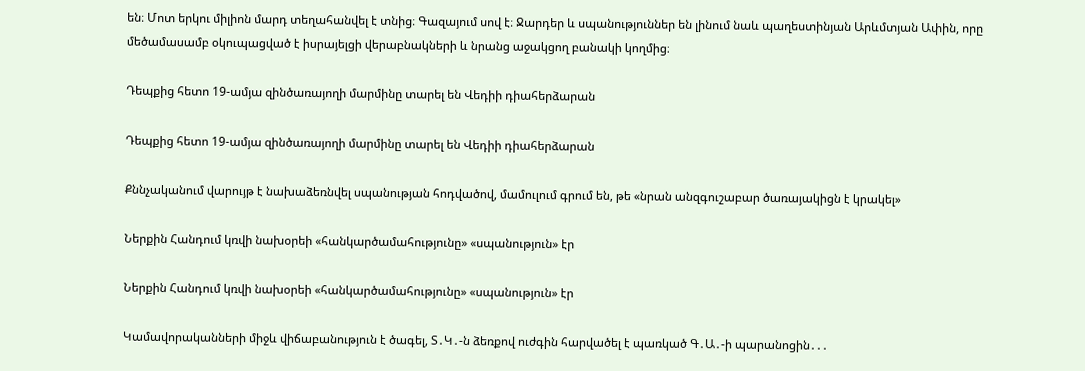են։ Մոտ երկու միլիոն մարդ տեղահանվել է տնից։ Գազայում սով է։ Ջարդեր և սպանություններ են լինում նաև պաղեստինյան Արևմտյան Ափին, որը մեծամասամբ օկուպացված է իսրայելցի վերաբնակների և նրանց աջակցող բանակի կողմից։

Դեպքից հետո 19-ամյա զինծառայողի մարմինը տարել են Վեդիի դիահերձարան

Դեպքից հետո 19-ամյա զինծառայողի մարմինը տարել են Վեդիի դիահերձարան

Քննչականում վարույթ է նախաձեռնվել սպանության հոդվածով, մամուլում գրում են, թե «նրան անզգուշաբար ծառայակիցն է կրակել»

Ներքին Հանդում կռվի նախօրեի «հանկարծամահությունը» «սպանություն» էր

Ներքին Հանդում կռվի նախօրեի «հանկարծամահությունը» «սպանություն» էր

Կամավորականների միջև վիճաբանություն է ծագել, Տ․Կ․-ն ձեռքով ուժգին հարվածել է պառկած Գ․Ա․-ի պարանոցին․․․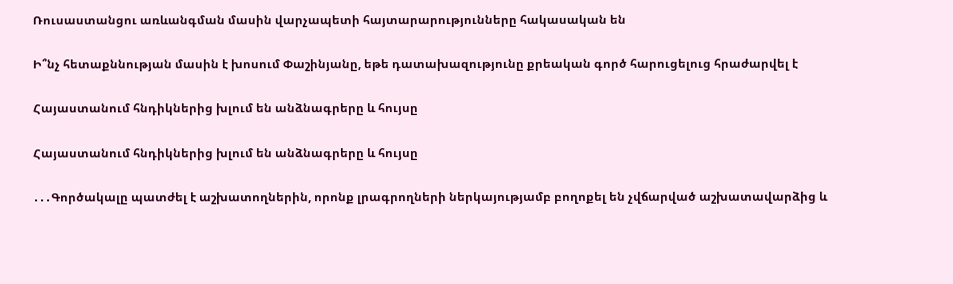Ռուսաստանցու առևանգման մասին վարչապետի հայտարարությունները հակասական են

Ի՞նչ հետաքննության մասին է խոսում Փաշինյանը, եթե դատախազությունը քրեական գործ հարուցելուց հրաժարվել է

Հայաստանում հնդիկներից խլում են անձնագրերը և հույսը

Հայաստանում հնդիկներից խլում են անձնագրերը և հույսը

․․․Գործակալը պատժել է աշխատողներին, որոնք լրագրողների ներկայությամբ բողոքել են չվճարված աշխատավարձից և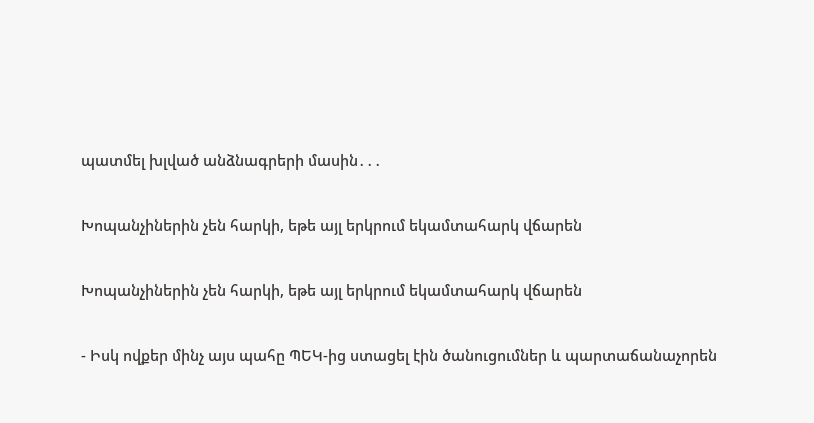պատմել խլված անձնագրերի մասին․․․

Խոպանչիներին չեն հարկի, եթե այլ երկրում եկամտահարկ վճարեն

Խոպանչիներին չեն հարկի, եթե այլ երկրում եկամտահարկ վճարեն

- Իսկ ովքեր մինչ այս պահը ՊԵԿ-ից ստացել էին ծանուցումներ և պարտաճանաչորեն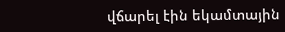վճարել էին եկամտային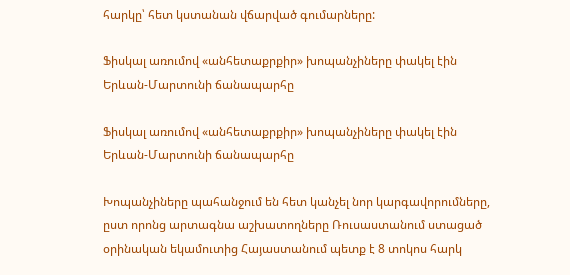հարկը՝ հետ կստանան վճարված գումարները:

Ֆիսկալ առումով «անհետաքրքիր» խոպանչիները փակել էին Երևան-Մարտունի ճանապարհը

Ֆիսկալ առումով «անհետաքրքիր» խոպանչիները փակել էին Երևան-Մարտունի ճանապարհը

Խոպանչիները պահանջում են հետ կանչել նոր կարգավորումները, ըստ որոնց արտագնա աշխատողները Ռուսաստանում ստացած օրինական եկամուտից Հայաստանում պետք է 8 տոկոս հարկ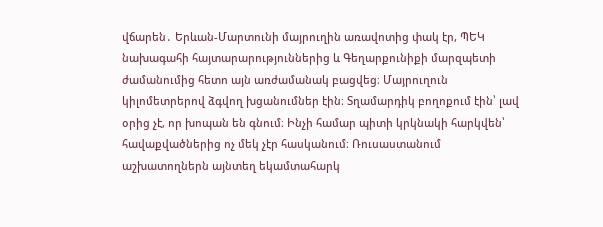վճարեն․ Երևան-Մարտունի մայրուղին առավոտից փակ էր, ՊԵԿ նախագահի հայտարարություններից և Գեղարքունիքի մարզպետի ժամանումից հետո այն առժամանակ բացվեց։ Մայրուղուն կիլոմետրերով ձգվող խցանումներ էին։ Տղամարդիկ բողոքում էին՝ լավ օրից չէ, որ խոպան են գնում։ Ինչի համար պիտի կրկնակի հարկվեն՝ հավաքվածներից ոչ մեկ չէր հասկանում։ Ռուսաստանում աշխատողներն այնտեղ եկամտահարկ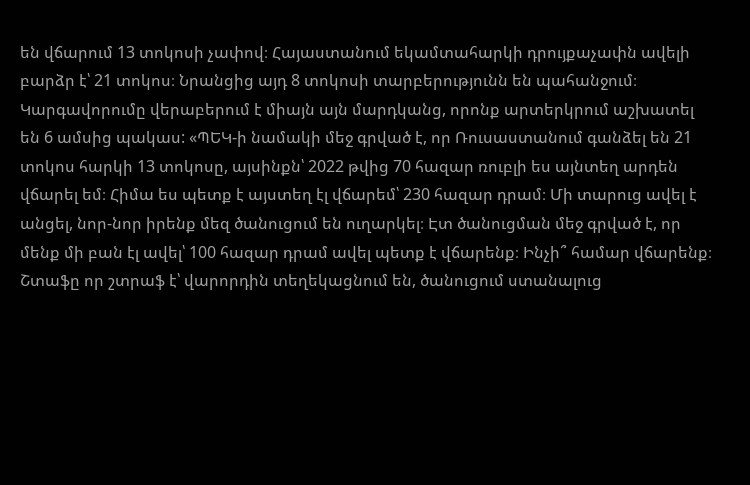են վճարում 13 տոկոսի չափով։ Հայաստանում եկամտահարկի դրույքաչափն ավելի բարձր է՝ 21 տոկոս։ Նրանցից այդ 8 տոկոսի տարբերությունն են պահանջում։ Կարգավորումը վերաբերում է միայն այն մարդկանց, որոնք արտերկրում աշխատել են 6 ամսից պակաս: «ՊԵԿ-ի նամակի մեջ գրված է, որ Ռուսաստանում գանձել են 21 տոկոս հարկի 13 տոկոսը, այսինքն՝ 2022 թվից 70 հազար ռուբլի ես այնտեղ արդեն վճարել եմ։ Հիմա ես պետք է այստեղ էլ վճարեմ՝ 230 հազար դրամ։ Մի տարուց ավել է անցել, նոր-նոր իրենք մեզ ծանուցում են ուղարկել։ Էտ ծանուցման մեջ գրված է, որ մենք մի բան էլ ավել՝ 100 հազար դրամ ավել պետք է վճարենք։ Ինչի՞ համար վճարենք։ Շտաֆը որ շտրաֆ է՝ վարորդին տեղեկացնում են, ծանուցում ստանալուց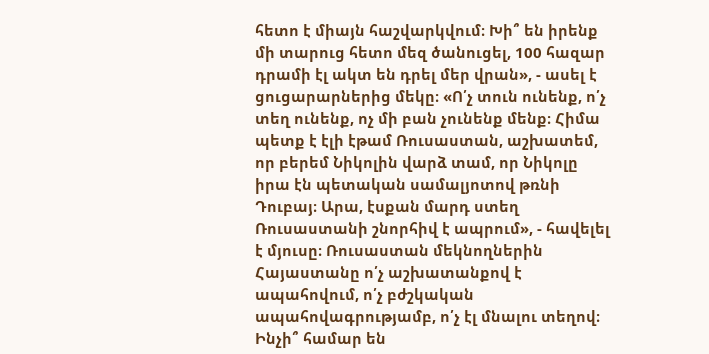հետո է միայն հաշվարկվում։ Խի՞ են իրենք մի տարուց հետո մեզ ծանուցել, 100 հազար դրամի էլ ակտ են դրել մեր վրան», - ասել է ցուցարարներից մեկը։ «Ո՛չ տուն ունենք, ո՛չ տեղ ունենք, ոչ մի բան չունենք մենք։ Հիմա պետք է էլի էթամ Ռուսաստան, աշխատեմ, որ բերեմ Նիկոլին վարձ տամ, որ Նիկոլը իրա էն պետական սամալյոտով թռնի Դուբայ։ Արա, էսքան մարդ ստեղ Ռուսաստանի շնորհիվ է ապրում», - հավելել է մյուսը։ Ռուսաստան մեկնողներին Հայաստանը ո՛չ աշխատանքով է ապահովում, ո՛չ բժշկական ապահովագրությամբ, ո՛չ էլ մնալու տեղով։ Ինչի՞ համար են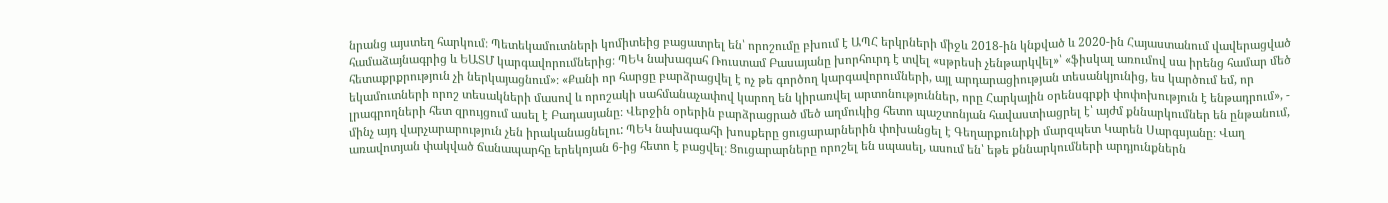նրանց այստեղ հարկում։ Պետեկամուտների կոմիտեից բացատրել են՝ որոշումը բխում է ԱՊՀ երկրների միջև 2018-ին կնքված և 2020-ին Հայաստանում վավերացված համաձայնագրից և ԵԱՏՄ կարգավորումներից։ ՊԵԿ նախագահ Ռուստամ Բասայանը խորհուրդ է տվել «սթրեսի չենթարկվել»՝ «ֆիսկալ առումով սա իրենց համար մեծ հետաքրքրություն չի ներկայացնում»։ «Քանի որ հարցը բարձրացվել է ոչ թե գործող կարգավորումների, այլ արդարացիության տեսանկյունից, ես կարծում եմ, որ եկամուտների որոշ տեսակների մասով և որոշակի սահմանաչափով կարող են կիրառվել արտոնություններ, որը Հարկային օրենսգրքի փոփոխություն է ենթադրում», - լրագրողների հետ զրույցում ասել է Բադասյանը։ Վերջին օրերին բարձրացրած մեծ աղմուկից հետո պաշտոնյան հավաստիացրել է՝ այժմ քննարկումներ են ընթանում, մինչ այդ վարչարարություն չեն իրականացնելու: ՊԵԿ նախագահի խոսքերը ցուցարարներին փոխանցել է Գեղարքունիքի մարզպետ Կարեն Սարգսյանը։ Վաղ առավոտյան փակված ճանապարհը երեկոյան 6-ից հետո է բացվել։ Ցուցարարները որոշել են սպասել, ասում են՝ եթե քննարկումների արդյունքներն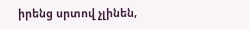իրենց սրտով չլինեն,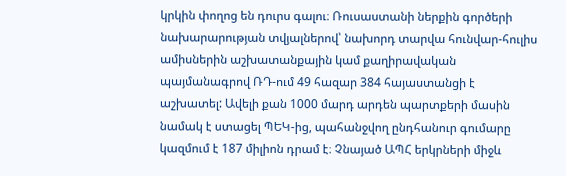կրկին փողոց են դուրս գալու։ Ռուսաստանի ներքին գործերի նախարարության տվյալներով՝ նախորդ տարվա հունվար-հուլիս ամիսներին աշխատանքային կամ քաղիրավական պայմանագրով ՌԴ-ում 49 հազար 384 հայաստանցի է աշխատել: Ավելի քան 1000 մարդ արդեն պարտքերի մասին նամակ է ստացել ՊԵԿ-ից, պահանջվող ընդհանուր գումարը կազմում է 187 միլիոն դրամ է։ Չնայած ԱՊՀ երկրների միջև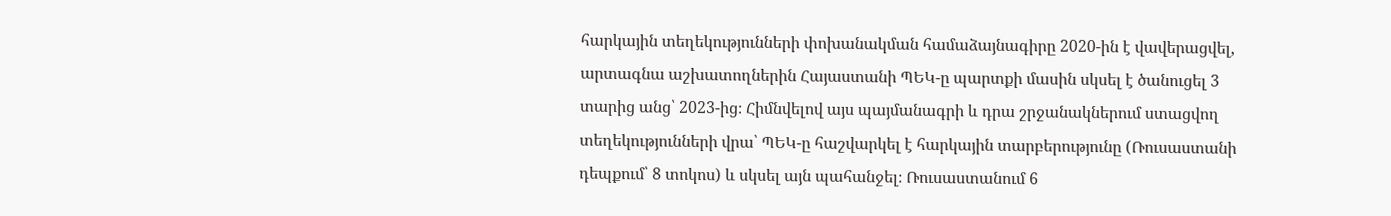հարկային տեղեկությունների փոխանակման համաձայնագիրը 2020-ին է վավերացվել, արտագնա աշխատողներին Հայաստանի ՊԵԿ-ը պարտքի մասին սկսել է ծանուցել 3 տարից անց՝ 2023-ից։ Հիմնվելով այս պայմանագրի և դրա շրջանակներում ստացվող տեղեկությունների վրա՝ ՊԵԿ-ը հաշվարկել է հարկային տարբերությունը (Ռուսաստանի դեպքում՝ 8 տոկոս) և սկսել այն պահանջել։ Ռուսաստանում 6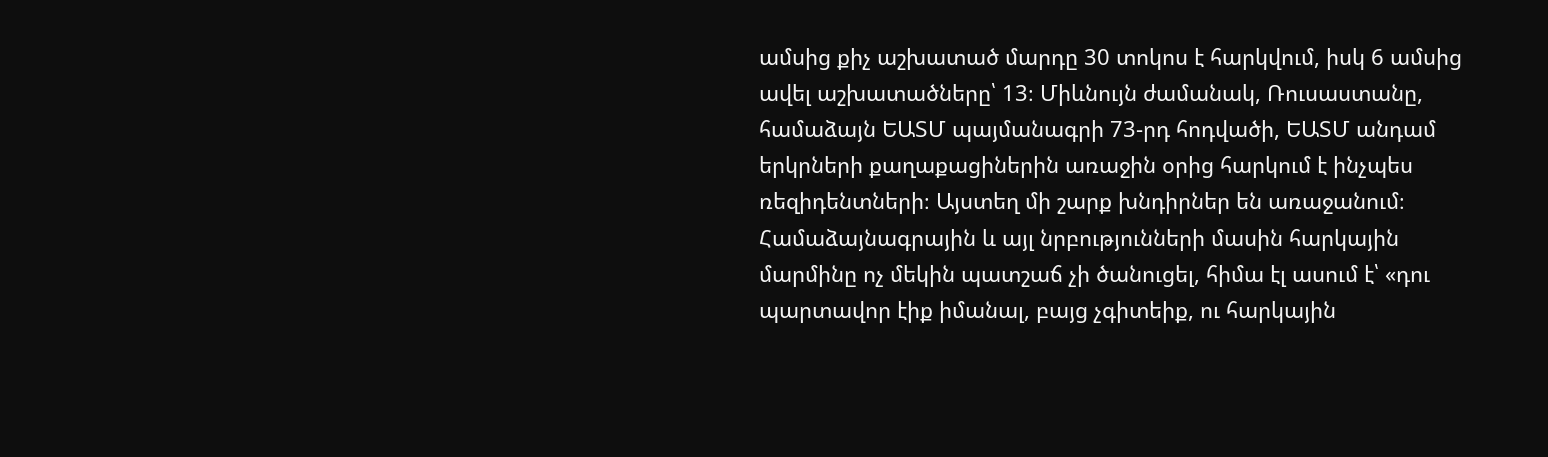ամսից քիչ աշխատած մարդը 30 տոկոս է հարկվում, իսկ 6 ամսից ավել աշխատածները՝ 13։ Միևնույն ժամանակ, Ռուսաստանը, համաձայն ԵԱՏՄ պայմանագրի 73-րդ հոդվածի, ԵԱՏՄ անդամ երկրների քաղաքացիներին առաջին օրից հարկում է ինչպես ռեզիդենտների։ Այստեղ մի շարք խնդիրներ են առաջանում։ Համաձայնագրային և այլ նրբությունների մասին հարկային մարմինը ոչ մեկին պատշաճ չի ծանուցել, հիմա էլ ասում է՝ «դու պարտավոր էիք իմանալ, բայց չգիտեիք, ու հարկային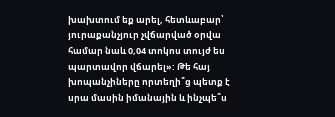խախտում եք արել, հետևաբար՝ յուրաքանչյուր չվճարված օրվա համար նաև 0,04 տոկոս տույժ ես պարտավոր վճարել»: Թե հայ խոպանչիները որտեղի՞ց պետք է սրա մասին իմանային և ինչպե՞ս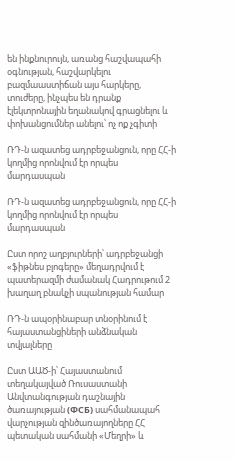են ինքնուրույն, առանց հաշվապահի օգնության, հաշվարկելու բազմաաստիճան այս հարկերը, տուժերը, ինչպես են դրանք էլեկտրոնային եղանակով գրացնելու և փոխանցումներ անելու՝ ոչ ոք չգիտի

ՌԴ-ն ազատեց ադրբեջանցուն, որը ՀՀ-ի կողմից որոնվում էր որպես մարդասպան

ՌԴ-ն ազատեց ադրբեջանցուն, որը ՀՀ-ի կողմից որոնվում էր որպես մարդասպան

Ըստ որոշ աղբյուրների՝ ադրբեջանցի «ֆիթնես բլոգերը» մեղադրվում է պատերազմի ժամանակ Հադրութում 2 խաղաղ բնակչի սպանության համար

ՌԴ-ն ապօրինաբար տնօրինում է հայաստանցիների անձնական տվյալները

Ըստ ԱԱԾ-ի՝ Հայաստանում տեղակայված Ռուսաստանի Անվտանգության դաշնային ծառայության (ФСБ) սահմանապահ վարչության զինծառայողները ՀՀ պետական սահմանի «Մեղրի» և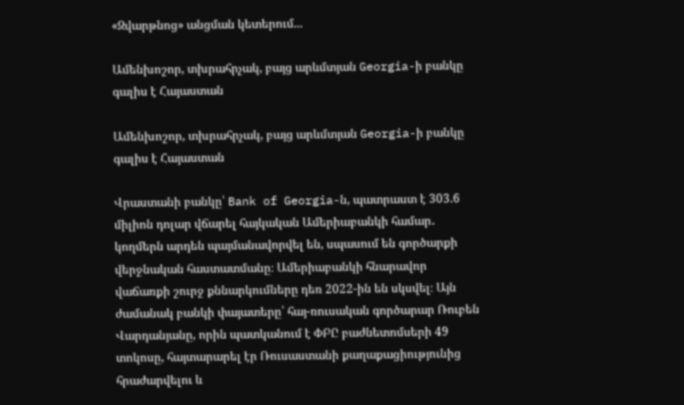«Զվարթնոց» անցման կետերում...

Ամենխոշոր, տխրահրչակ, բայց արևմտյան Georgia-ի բանկը գալիս է Հայաստան

Ամենխոշոր, տխրահրչակ, բայց արևմտյան Georgia-ի բանկը գալիս է Հայաստան

Վրաստանի բանկը՝ Bank of Georgia-ն, պատրաստ է 303.6 միլիոն դոլար վճարել հայկական Ամերիաբանկի համար․ կողմերն արդեն պայմանավորվել են, սպասում են գործարքի վերջնական հաստատմանը։ Ամերիաբանկի հնարավոր վաճառքի շուրջ քննարկումները դեռ 2022-ին են սկսվել։ Այն ժամանակ բանկի փայատերը՝ հայ-ռուսական գործարար Ռուբեն Վարդանյանը, որին պատկանում է ՓԲԸ բաժնետոմսերի 49 տոկոսը, հայտարարել էր Ռուսաստանի քաղաքացիությունից հրաժարվելու և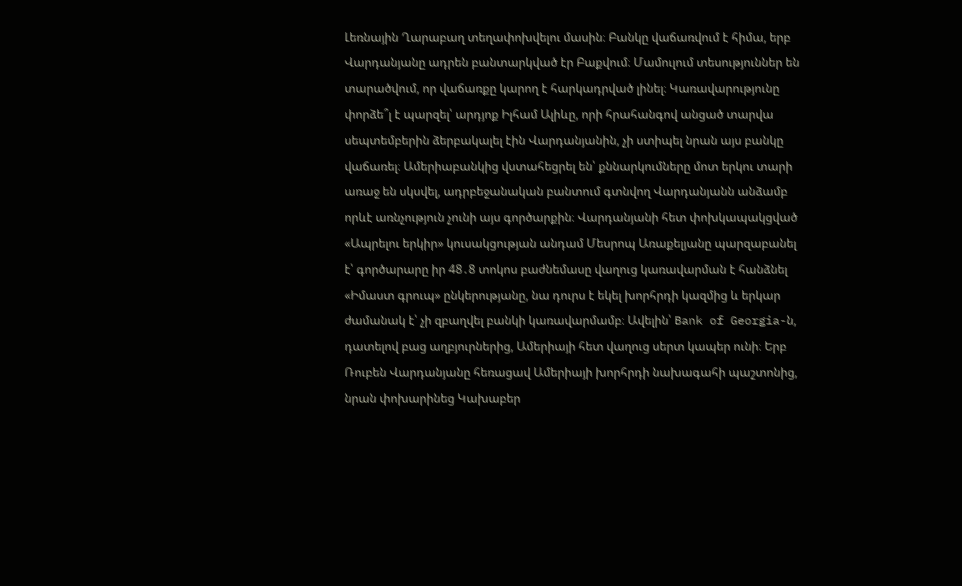Լեռնային Ղարաբաղ տեղափոխվելու մասին։ Բանկը վաճառվում է հիմա, երբ Վարդանյանը ադրեն բանտարկված էր Բաքվում։ Մամուլում տեսություններ են տարածվում, որ վաճառքը կարող է հարկադրված լինել։ Կառավարությունը փորձե՞լ է պարզել՝ արդյոք Իլհամ Ալիևը, որի հրահանգով անցած տարվա սեպտեմբերին ձերբակալել էին Վարդանյանին, չի ստիպել նրան այս բանկը վաճառել։ Ամերիաբանկից վստահեցրել են՝ քննարկումները մոտ երկու տարի առաջ են սկսվել, ադրբեջանական բանտում գտնվող Վարդանյանն անձամբ որևէ առնչություն չունի այս գործարքին։ Վարդանյանի հետ փոխկապակցված «Ապրելու երկիր» կուսակցության անդամ Մեսրոպ Առաքելյանը պարզաբանել է՝ գործարարը իր 48․8 տոկոս բաժնեմասը վաղուց կառավարման է հանձնել «Իմաստ գրուպ» ընկերությանը, նա դուրս է եկել խորհրդի կազմից և երկար ժամանակ է՝ չի զբաղվել բանկի կառավարմամբ։ Ավելին՝ Bank of Georgia-ն, դատելով բաց աղբյուրներից, Ամերիայի հետ վաղուց սերտ կապեր ունի։ Երբ Ռուբեն Վարդանյանը հեռացավ Ամերիայի խորհրդի նախագահի պաշտոնից, նրան փոխարինեց Կախաբեր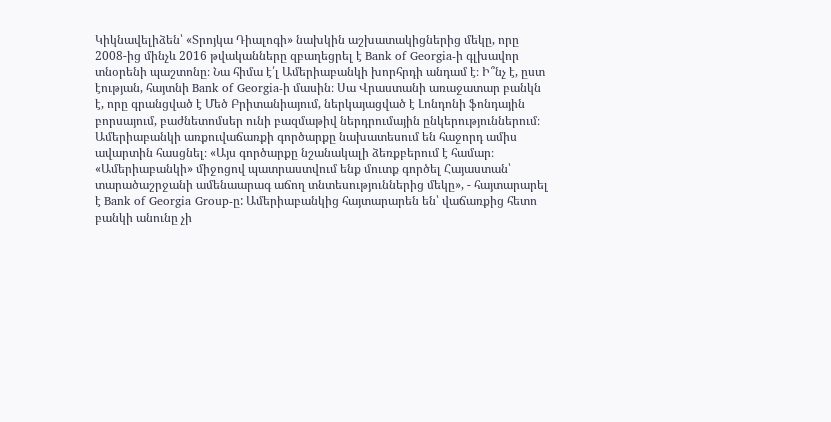Կիկնավելիձեն՝ «Տրոյկա Դիալոգի» նախկին աշխատակիցներից մեկը, որը 2008-ից մինչև 2016 թվականները զբաղեցրել է Bank of Georgia-ի գլխավոր տնօրենի պաշտոնը։ Նա հիմա է՛լ Ամերիաբանկի խորհրդի անդամ է։ Ի՞նչ է, ըստ էության, հայտնի Bank of Georgia-ի մասին։ Սա Վրաստանի առաջատար բանկն է, որը գրանցված է Մեծ Բրիտանիայում, ներկայացված է Լոնդոնի ֆոնդային բորսայում, բաժնետոմսեր ունի բազմաթիվ ներդրումային ընկերություններում։ Ամերիաբանկի առքուվաճառքի գործարքը նախատեսում են հաջորդ ամիս ավարտին հասցնել։ «Այս գործարքը նշանակալի ձեռքբերում է համար։ «Ամերիաբանկի» միջոցով պատրաստվում ենք մուտք գործել Հայաստան՝ տարածաշրջանի ամենաարագ աճող տնտեսություններից մեկը», - հայտարարել է Bank of Georgia Group-ը: Ամերիաբանկից հայտարարեն են՝ վաճառքից հետո բանկի անունը չի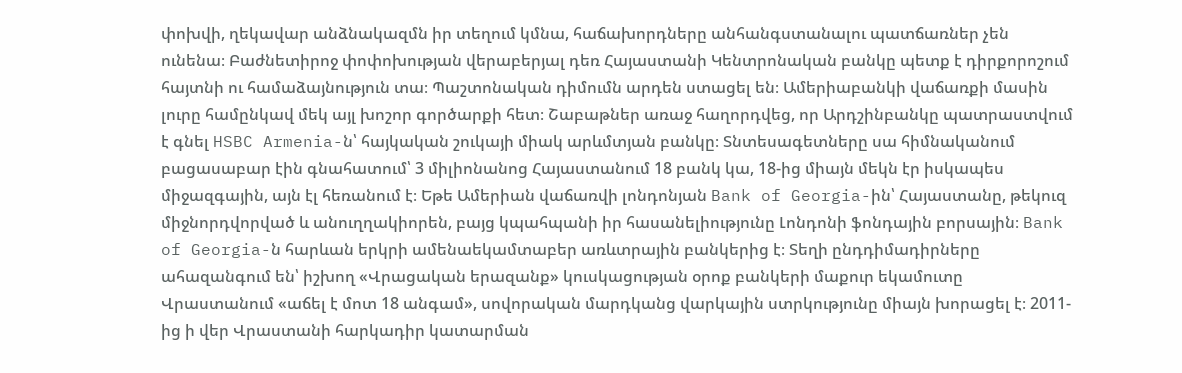փոխվի, ղեկավար անձնակազմն իր տեղում կմնա, հաճախորդները անհանգստանալու պատճառներ չեն ունենա։ Բաժնետիրոջ փոփոխության վերաբերյալ դեռ Հայաստանի Կենտրոնական բանկը պետք է դիրքորոշում հայտնի ու համաձայնություն տա։ Պաշտոնական դիմումն արդեն ստացել են։ Ամերիաբանկի վաճառքի մասին լուրը համընկավ մեկ այլ խոշոր գործարքի հետ։ Շաբաթներ առաջ հաղորդվեց, որ Արդշինբանկը պատրաստվում է գնել HSBC Armenia-ն՝ հայկական շուկայի միակ արևմտյան բանկը։ Տնտեսագետները սա հիմնականում բացասաբար էին գնահատում՝ 3 միլիոնանոց Հայաստանում 18 բանկ կա, 18-ից միայն մեկն էր իսկապես միջազգային, այն էլ հեռանում է։ Եթե Ամերիան վաճառվի լոնդոնյան Bank of Georgia-ին՝ Հայաստանը, թեկուզ միջնորդվորված և անուղղակիորեն, բայց կպահպանի իր հասանելիությունը Լոնդոնի ֆոնդային բորսային։ Bank of Georgia-ն հարևան երկրի ամենաեկամտաբեր առևտրային բանկերից է։ Տեղի ընդդիմադիրները ահազանգում են՝ իշխող «Վրացական երազանք» կուսկացության օրոք բանկերի մաքուր եկամուտը Վրաստանում «աճել է մոտ 18 անգամ», սովորական մարդկանց վարկային ստրկությունը միայն խորացել է։ 2011-ից ի վեր Վրաստանի հարկադիր կատարման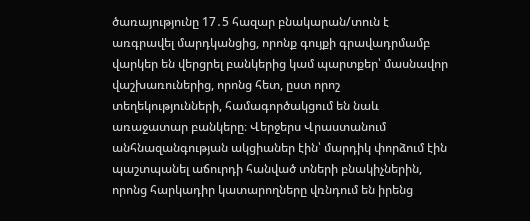ծառայությունը 17․5 հազար բնակարան/տուն է առգրավել մարդկանցից, որոնք գույքի գրավադրմամբ վարկեր են վերցրել բանկերից կամ պարտքեր՝ մասնավոր վաշխառուներից, որոնց հետ, ըստ որոշ տեղեկությունների, համագործակցում են նաև առաջատար բանկերը։ Վերջերս Վրաստանում անհնազանգության ակցիաներ էին՝ մարդիկ փորձում էին պաշտպանել աճուրդի հանված տների բնակիչներին, որոնց հարկադիր կատարողները վռնդում են իրենց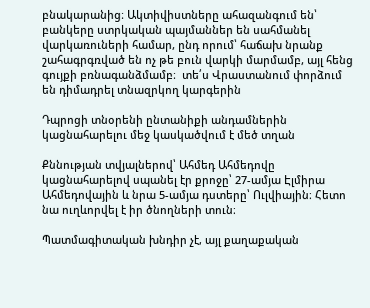բնակարանից։ Ակտիվիստները ահազանգում են՝ բանկերը ստրկական պայմաններ են սահմանել վարկառուների համար, ընդ որում՝ հաճախ նրանք շահագրգռված են ոչ թե բուն վարկի մարմամբ, այլ հենց գույքի բռնագանձմամբ։  տե՛ս Վրաստանում փորձում են դիմադրել տնազրկող կարգերին

Դպրոցի տնօրենի ընտանիքի անդամներին կացնահարելու մեջ կասկածվում է մեծ տղան

Քննության տվյալներով՝ Ահմեդ Ահմեդովը կացնահարելով սպանել էր քրոջը՝ 27-ամյա Էլմիրա Ահմեդովային և նրա 5-ամյա դստերը՝ Ուլվիային։ Հետո նա ուղևորվել է իր ծնողների տուն։

Պատմագիտական խնդիր չէ, այլ քաղաքական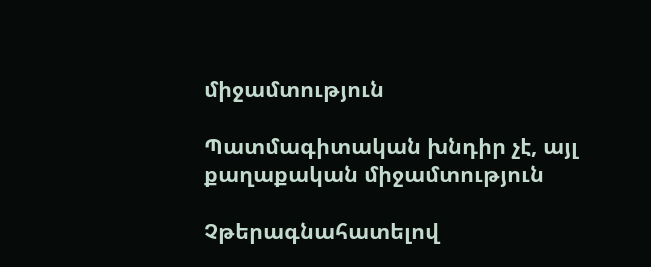միջամտություն

Պատմագիտական խնդիր չէ, այլ քաղաքական միջամտություն

Չթերագնահատելով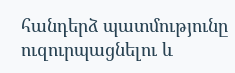հանդերձ պատմությունը ուզուրպացնելու և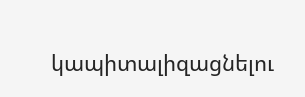կապիտալիզացնելու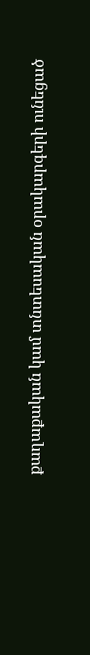քաղաքական կամ տնտեսական օրակարգերի ունեցած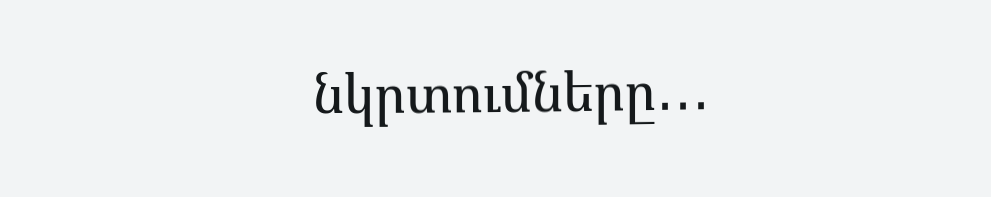նկրտումները․․․